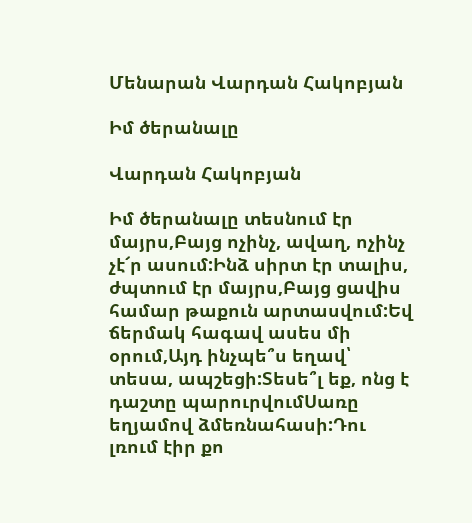Մենարան Վարդան Հակոբյան

Իմ ծերանալը

Վարդան Հակոբյան

Իմ ծերանալը տեսնում էր մայրս,Բայց ոչինչ, ավաղ, ոչինչ չէ՜ր ասում:Ինձ սիրտ էր տալիս, ժպտում էր մայրս,Բայց ցավիս համար թաքուն արտասվում:Եվ ճերմակ հագավ ասես մի օրում,Այդ ինչպե՞ս եղավ՝ տեսա, ապշեցի:Տեսե՞լ եք, ոնց է դաշտը պարուրվումՍառը եղյամով ձմեռնահասի:Դու լռում էիր քո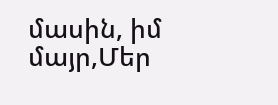մասին, իմ մայր,Մեր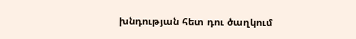խնդության հետ դու ծաղկում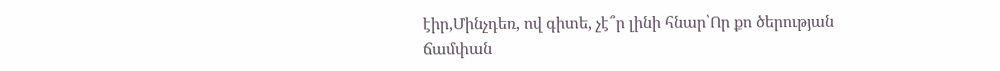էիր,Մինչդեռ, ով գիտե, չէ՞ր լինի հնար՝Որ քո ծերության ճամփան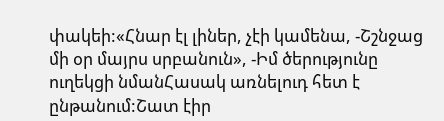փակեի:«Հնար էլ լիներ, չէի կամենա, -Շշնջաց մի օր մայրս սրբանուն», -Իմ ծերությունը ուղեկցի նմանՀասակ առնելուդ հետ է ընթանում:Շատ էիր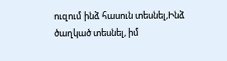ուզում ինձ հասուն տեսնել,Ինձ ծաղկած տեսնել, իմ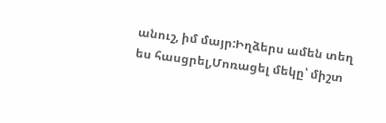անուշ, իմ մայր:Իղձերս ամեն տեղ ես հասցրել,Մոռացել մեկը՝ միշտ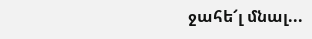ջահե՜լ մնալ...